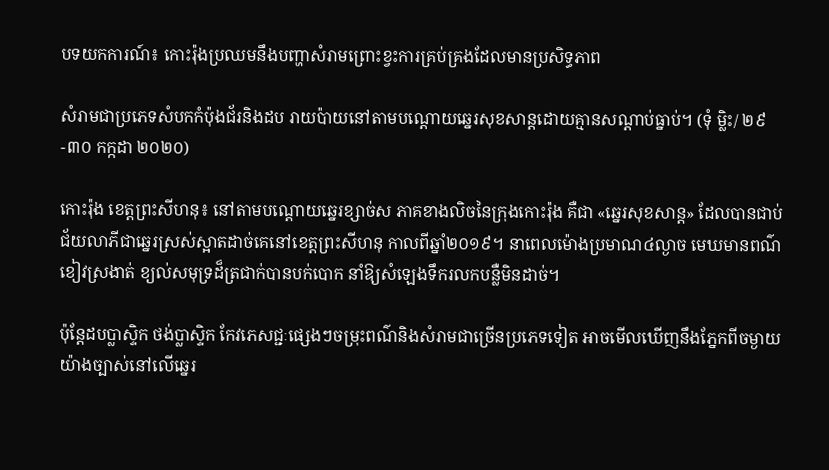បទយកការណ៍៖ កោះរ៉ុងប្រឈមនឹងបញ្ហាសំរាមព្រោះខ្វះការគ្រប់គ្រងដែលមានប្រសិទ្ធភាព

សំរាមជាប្រភេទសំបកកំប៉ុងជ័រនិងដប រាយប៉ាយនៅតាមបណ្ដោយឆ្នេរសុខសាន្តដោយគ្មានសណ្ដាប់ធ្នាប់។ (ទុំ ម្លិះ/ ២៩-៣០ កក្កដា ២០២០)

កោះរ៉ុង ខេត្តព្រះសីហនុ៖ នៅតាមបណ្តោយឆ្នេរខ្សាច់ស ភាគខាងលិចនៃក្រុងកោះរ៉ុង គឺជា «ឆ្នេរសុខសាន្ត» ដែលបានជាប់ជ័យលាភីជាឆ្នេរស្រស់ស្អាតដាច់គេនៅខេត្តព្រះសីហនុ កាលពីឆ្នាំ២០១៩។ នាពេលម៉ោងប្រមាណ៤ល្ងាច មេឃមានពណ៌ខៀវស្រងាត់ ខ្យល់សមុទ្រដ៏ត្រជាក់បានបក់បោក នាំឱ្យសំឡេងទឹករលកបន្លឺមិនដាច់។

ប៉ុន្តែដបប្លាស្ទិក ថង់ប្លាស្ទិក កែវភេសជ្ជៈផ្សេងៗចម្រុះពណ៌និងសំរាមជាច្រើនប្រភេទទៀត អាចមើលឃើញនឹងភ្នែកពីចម្ងាយយ៉ាងច្បាស់នៅលើឆ្នេរ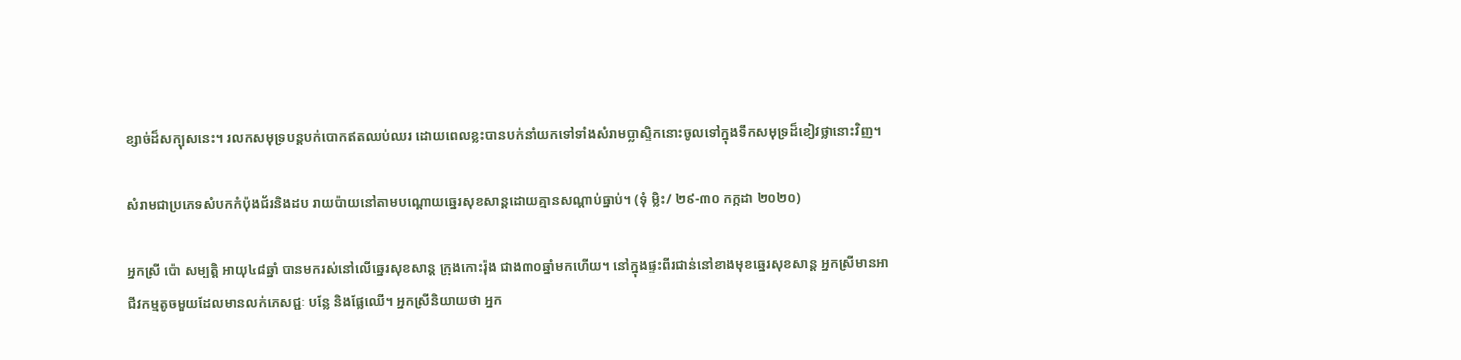ខ្សាច់ដ៏សក្បុសនេះ។ រលកសមុទ្របន្តបក់បោកឥតឈប់ឈរ ដោយពេលខ្លះបានបក់នាំយកទៅទាំងសំរាមប្លាស្ទិកនោះចូលទៅក្នុងទឹកសមុទ្រដ៏ខៀវថ្លានោះវិញ។

សំរាមជាប្រភេទសំបកកំប៉ុងជ័រនិងដប រាយប៉ាយនៅតាមបណ្ដោយឆ្នេរសុខសាន្តដោយគ្មានសណ្ដាប់ធ្នាប់។ (ទុំ ម្លិះ/ ២៩-៣០ កក្កដា ២០២០)

អ្នកស្រី ប៉ោ សម្បត្តិ អាយុ៤៨ឆ្នាំ បានមករស់នៅលើឆ្នេរសុខសាន្ត ក្រុងកោះរ៉ុង ជាង៣០ឆ្នាំមកហើយ។ នៅក្នុងផ្ទះពីរជាន់នៅខាងមុខឆ្នេរសុខសាន្ត អ្នកស្រីមានអាជីវកម្មតូចមួយដែលមានលក់ភេសជ្ជៈ បន្លែ និងផ្លែឈើ។ អ្នកស្រីនិយាយថា អ្នក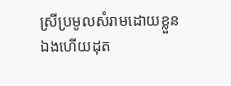ស្រីប្រមូលសំរាមដោយខ្លួនឯងហើយដុត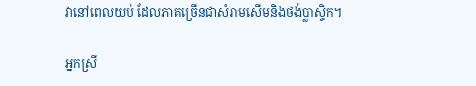វានៅពេលយប់ ដែលភាគច្រើនជាសំរាមសើមនិងថង់ប្លាស្ទិក។

អ្នកស្រី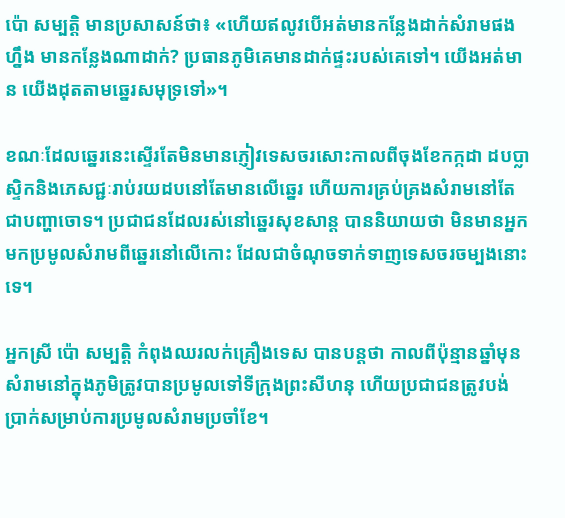ប៉ោ សម្បត្តិ មានប្រសាសន៍ថា៖ «ហើយឥលូវបើអត់មានកន្លែងដាក់សំរាមផងហ្នឹង មានកន្លែងណាដាក់? ប្រធានភូមិគេមានដាក់ផ្ទះរបស់គេទៅ។ យើងអត់មាន យើងដុតតាមឆ្នេរសមុទ្រទៅ»។

ខណៈដែលឆ្នេរនេះស្ទើរតែមិនមានភ្ញៀវទេសចរសោះកាលពីចុងខែកក្កដា ដបប្លាស្ទិកនិងភេសជ្ជៈរាប់រយដបនៅតែមានលើឆ្នេរ ហើយការគ្រប់គ្រងសំរាមនៅតែជាបញ្ហាចោទ។ ប្រជាជនដែលរស់នៅឆ្នេរសុខសាន្ត បាននិយាយថា មិនមានអ្នកមកប្រមូលសំរាមពីឆ្នេរនៅលើកោះ ដែលជាចំណុចទាក់ទាញទេសចរចម្បងនោះទេ។

អ្នកស្រី ប៉ោ សម្បត្តិ កំពុងឈរលក់គ្រឿងទេស បានបន្តថា កាលពីប៉ុន្មានឆ្នាំមុន សំរាមនៅក្នុងភូមិត្រូវបានប្រមូលទៅទីក្រុងព្រះសីហនុ ហើយប្រជាជនត្រូវបង់ប្រាក់សម្រាប់ការប្រមូលសំរាមប្រចាំខែ។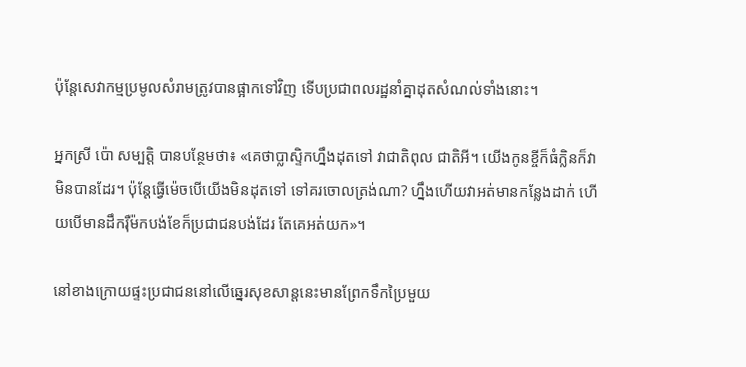ប៉ុន្តែសេវាកម្មប្រមូលសំរាមត្រូវបានផ្អាកទៅវិញ ទើបប្រជាពលរដ្ឋនាំគ្នាដុតសំណល់ទាំងនោះ។

អ្នកស្រី ប៉ោ សម្បត្តិ បានបន្ថែមថា៖ «គេថាប្លាស្ទិកហ្នឹងដុតទៅ វាជាតិពុល ជាតិអី។ យើងកូនខ្ចីក៏ធំក្លិនក៏វាមិនបានដែរ។ ប៉ុន្តែធ្វើម៉េចបើយើងមិនដុតទៅ ទៅគរចោលត្រង់ណា? ហ្នឹងហើយវាអត់មានកន្លែងដាក់ ហើយបើមានដឹករ៉ឺម៉កបង់ខែក៏ប្រជាជនបង់ដែរ តែគេអត់យក»។

នៅខាងក្រោយផ្ទះប្រជាជននៅលើឆ្នេរសុខសាន្តនេះមានព្រែកទឹកប្រៃមួយ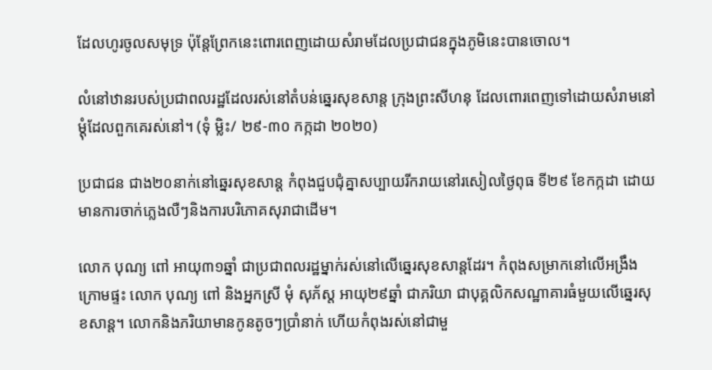ដែលហូរចូលសមុទ្រ ប៉ុន្តែព្រែកនេះពោរពេញដោយសំរាមដែលប្រជាជនក្នុងភូមិនេះបានចោល។

លំនៅឋានរបស់ប្រជាពលរដ្ឋដែលរស់នៅតំបន់ឆ្នេរសុខសាន្ត ក្រុងព្រះសីហនុ ដែលពោរពេញទៅដោយសំរាមនៅម្ដុំដែលពួកគេរស់នៅ។ (ទុំ ម្លិះ/ ២៩-៣០ កក្កដា ២០២០)

ប្រជាជន ជាង២០នាក់នៅឆ្នេរសុខសាន្ត កំពុងជួបជុំគ្នាសប្បាយរីករាយនៅរសៀលថ្ងៃពុធ ទី២៩ ខែកក្កដា ដោយមានការចាក់ភ្លេងលឺៗនិងការបរិភោគសុរាជាដើម។

លោក បុណ្យ ពៅ អាយុ៣១ឆ្នាំ ជាប្រជាពលរដ្ឋម្នាក់រស់នៅលើឆ្នេរសុខសាន្តដែរ។ កំពុងសម្រាកនៅលើអង្រឹងក្រោមផ្ទះ លោក បុណ្យ ពៅ និងអ្នកស្រី មុំ សុភ័ស្ត អាយុ២៩ឆ្នាំ ជាភរិយា ជាបុគ្គលិកសណ្ឋាគារធំមួយលើឆ្នេរសុខសាន្ត។ លោកនិងភរិយាមានកូនតូចៗប្រាំនាក់ ហើយកំពុងរស់នៅជាមួ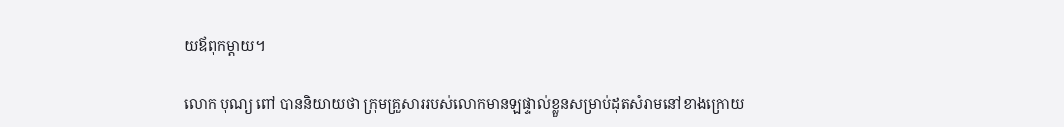យឪពុកម្តាយ។

លោក បុណ្យ ពៅ បាននិយាយថា ក្រុមគ្រួសាររបស់លោកមានឡផ្ទាល់ខ្លួនសម្រាប់ដុតសំរាមនៅខាងក្រោយ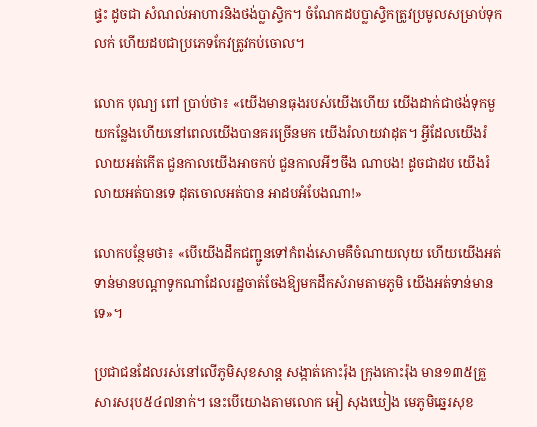ផ្ទះ ដូចជា សំណល់អាហារនិងថង់ប្លាស្ទិក។ ចំណែកដបប្លាស្ទិកត្រូវប្រមូលសម្រាប់ទុកលក់ ហើយដបជាប្រភេទកែវត្រូវកប់ចោល។

លោក បុណ្យ ពៅ ប្រាប់ថា៖ «យើងមានធុងរបស់យើងហើយ យើងដាក់ជាថង់ទុកមួយកន្លែងហើយនៅពេលយើងបានគរច្រើនមក យើងរំលាយវាដុត។ អ្វីដែលយើងរំលាយអត់កើត ជួនកាលយើងអាចកប់ ជួនកាលអីៗចឹង ណាបង! ដូចជាដប យើងរំលាយអត់បានទេ ដុតចោលអត់បាន អាដបអំបែងណា!»

លោកបន្ថែមថា៖ «បើយើងដឹកជញ្ជូនទៅកំពង់សោមគឺចំណាយលុយ ហើយយើងអត់ទាន់មានបណ្តាទូកណាដែលរដ្ឋចាត់ចែងឱ្យមកដឹកសំរាមតាមភូមិ យើងអត់ទាន់មានទេ»។

ប្រជាជនដែលរស់នៅលើភូមិសុខសាន្ត សង្កាត់កោះរ៉ុង ក្រុងកោះរ៉ុង មាន១៣៥គ្រួសារសរុប៥៤៧នាក់។ នេះបើយោងតាមលោក អៀ សុងឃៀង មេភូមិឆ្នេរសុខ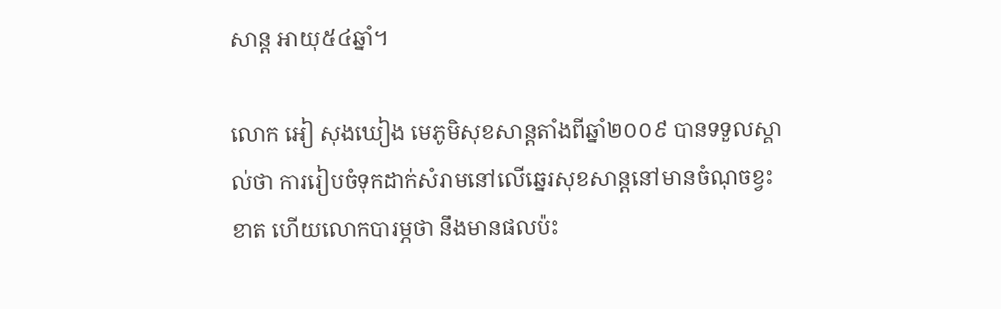សាន្ត អាយុ៥៤ឆ្នាំ។

លោក អៀ សុងឃៀង មេភូមិសុខសាន្តតាំងពីឆ្នាំ២០០៩ បានទទួលស្គាល់ថា ការរៀបចំទុកដាក់សំរាមនៅលើឆ្នេរសុខសាន្តនៅមានចំណុចខ្វះខាត ហើយលោកបារម្ភថា នឹងមានផលប៉ះ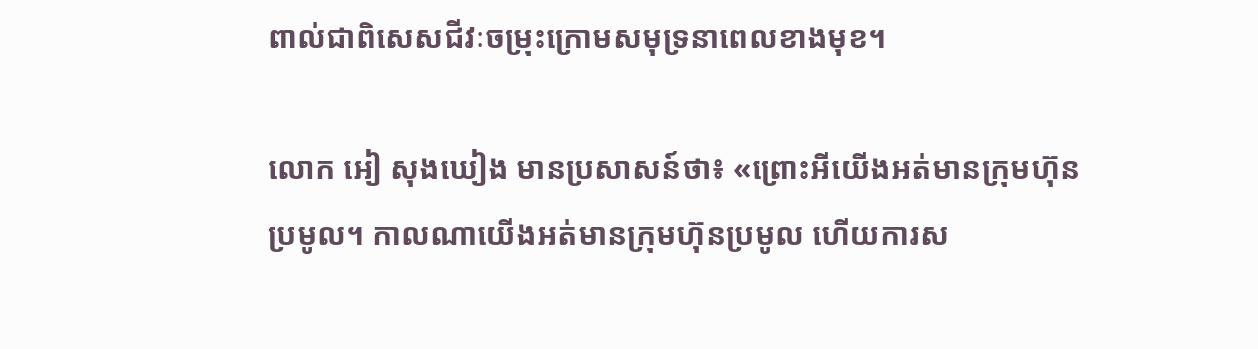ពាល់ជាពិសេសជីវៈចម្រុះក្រោមសមុទ្រនាពេលខាងមុខ។

លោក អៀ សុងឃៀង មានប្រសាសន៍ថា៖ «ព្រោះអីយើងអត់មានក្រុមហ៊ុនប្រមូល។ កាលណាយើងអត់មានក្រុមហ៊ុនប្រមូល ហើយការស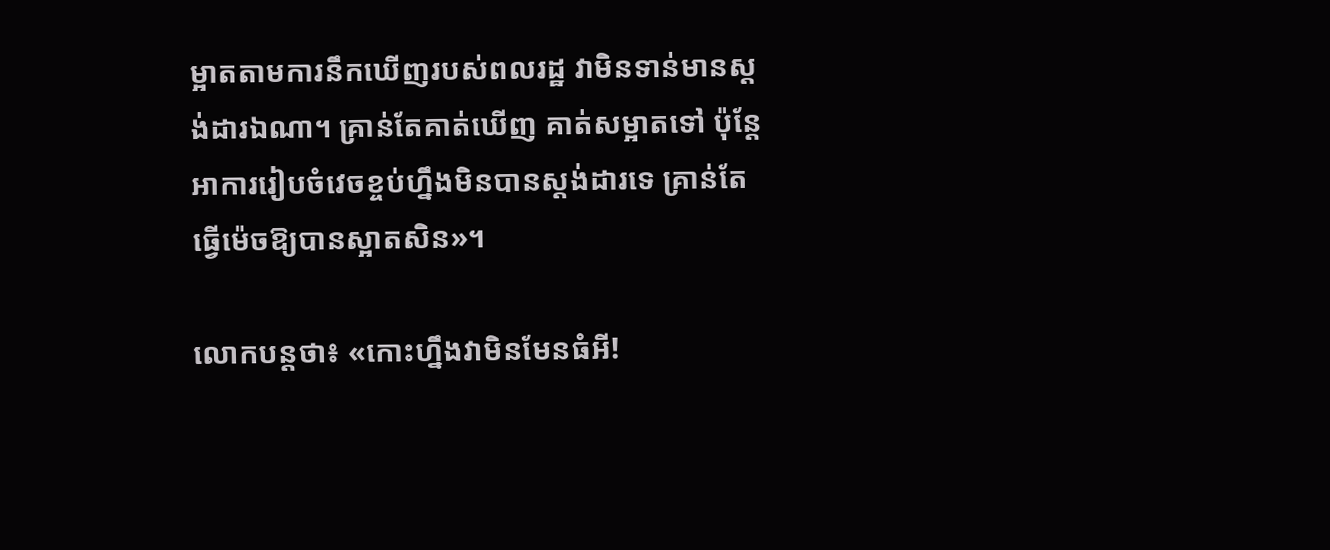ម្អាតតាមការនឹកឃើញរបស់ពលរដ្ឋ វាមិនទាន់មានស្តង់ដារឯណា។ គ្រាន់តែគាត់ឃើញ គាត់សម្អាតទៅ ប៉ុន្តែអាការរៀបចំវេចខ្ចប់ហ្នឹងមិនបានស្តង់ដារទេ គ្រាន់តែធ្វើម៉េចឱ្យបានស្អាតសិន»។

លោកបន្តថា៖ «កោះហ្នឹងវាមិនមែនធំអី!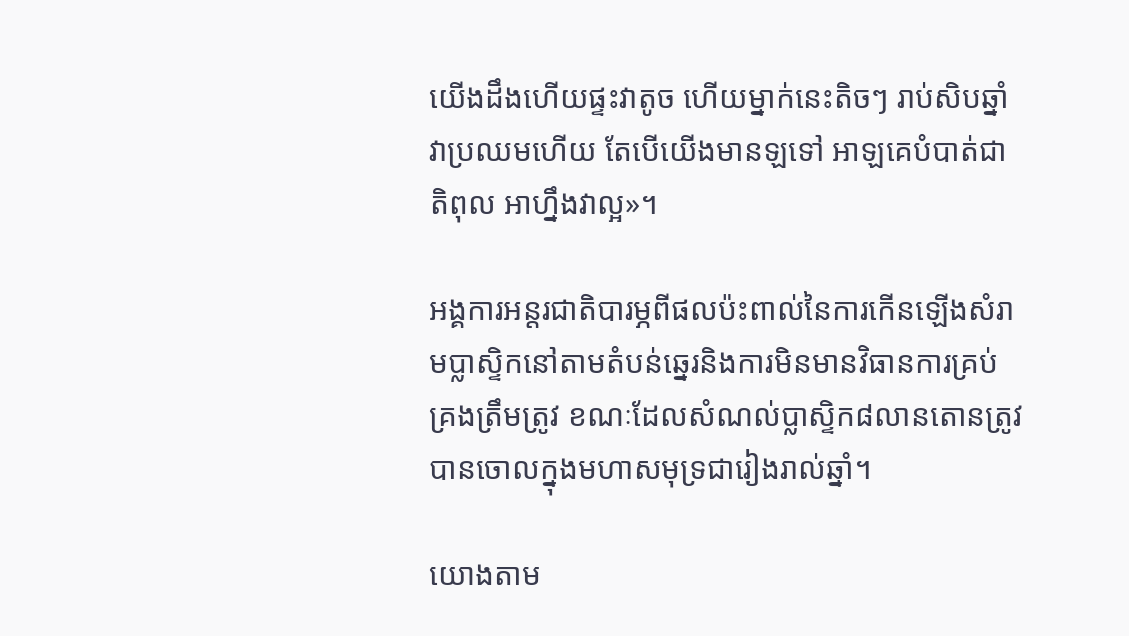យើងដឹងហើយផ្ទះវាតូច ហើយម្នាក់នេះតិចៗ រាប់សិបឆ្នាំ វាប្រឈមហើយ តែបើយើងមានឡទៅ អាឡគេបំបាត់ជាតិពុល អាហ្នឹងវាល្អ»។

អង្គការអន្តរជាតិបារម្ភពីផលប៉ះពាល់នៃការកើនឡើងសំរាមប្លាស្ទិកនៅតាមតំបន់ឆ្នេរនិងការមិនមានវិធានការគ្រប់គ្រងត្រឹមត្រូវ ខណៈដែលសំណល់ប្លាស្ទិក៨លានតោនត្រូវបានចោលក្នុងមហាសមុទ្រជារៀងរាល់ឆ្នាំ។

យោងតាម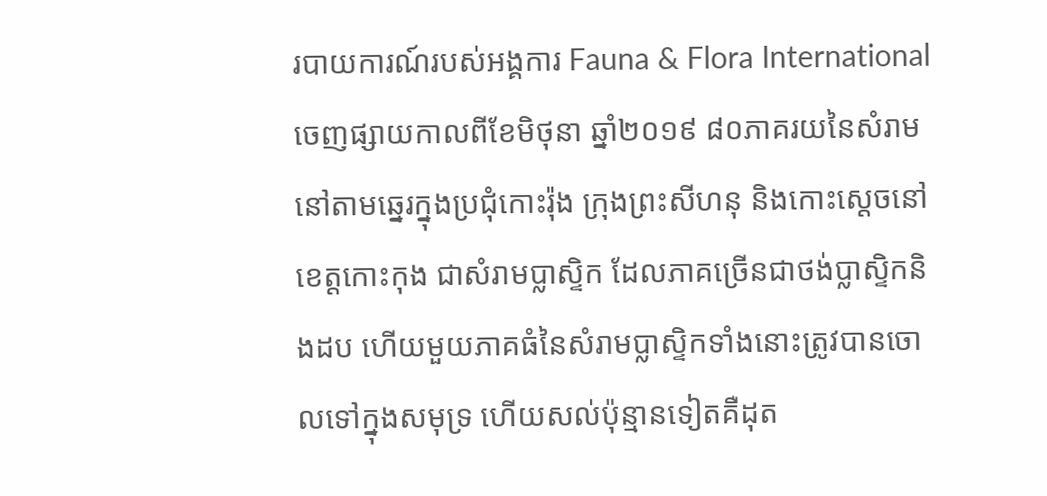របាយការណ៍របស់អង្គការ Fauna & Flora International ចេញផ្សាយកាលពីខែមិថុនា ឆ្នាំ២០១៩ ៨០ភាគរយនៃសំរាមនៅតាមឆ្នេរក្នុងប្រជុំកោះរ៉ុង ក្រុងព្រះសីហនុ និងកោះស្តេចនៅខេត្តកោះកុង ជាសំរាមប្លាស្ទិក ដែលភាគច្រើនជាថង់ប្លាស្ទិកនិងដប ហើយមួយភាគធំនៃសំរាមប្លាស្ទិកទាំងនោះត្រូវបានចោលទៅក្នុងសមុទ្រ ហើយសល់ប៉ុន្មានទៀតគឺដុត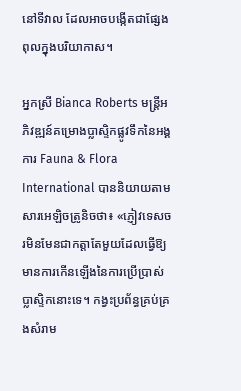នៅទីវាល ដែលអាចបង្កើតជាផ្សែងពុលក្នុងបរិយាកាស។

អ្នកស្រី Bianca Roberts មន្ត្រីអភិវឌ្ឍន៍គម្រោងប្លាស្ទិកផ្លូវទឹកនៃអង្គការ Fauna & Flora International បាននិយាយតាមសារអេឡិចត្រូនិចថា៖ «ភ្ញៀវទេសចរមិនមែនជាកត្តាតែមួយដែលធ្វើឱ្យមានការកើនឡើងនៃការប្រើប្រាស់ប្លាស្ទិកនោះទេ។ កង្វះប្រព័ន្ធគ្រប់គ្រងសំរាម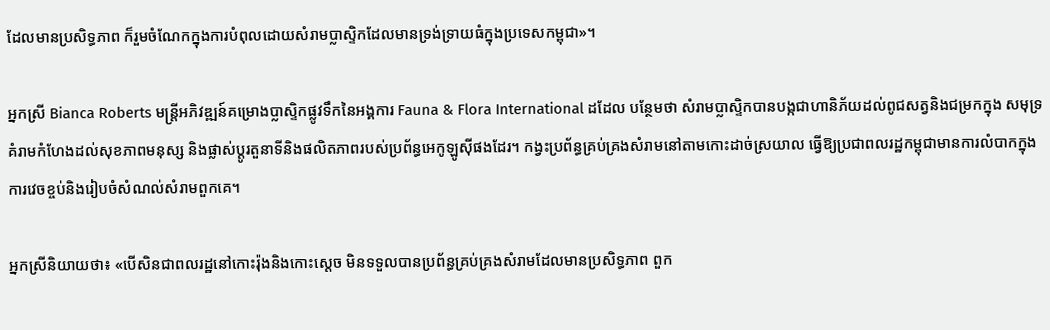ដែលមានប្រសិទ្ធភាព ក៏រួមចំណែកក្នុងការបំពុលដោយសំរាមប្លាស្ទិកដែលមានទ្រង់ទ្រាយធំក្នុងប្រទេសកម្ពុជា»។

អ្នកស្រី Bianca Roberts មន្ត្រីអភិវឌ្ឍន៍គម្រោងប្លាស្ទិកផ្លូវទឹកនៃអង្គការ Fauna & Flora International ដដែល បន្ថែមថា សំរាមប្លាស្ទិកបានបង្កជាហានិភ័យដល់ពូជសត្វនិងជម្រកក្នុង សមុទ្រ គំរាមកំហែងដល់សុខភាពមនុស្ស និងផ្លាស់ប្តូរតួនាទីនិងផលិតភាពរបស់ប្រព័ន្ធអេកូឡូស៊ីផងដែរ។ កង្វះប្រព័ន្ធគ្រប់គ្រងសំរាមនៅតាមកោះដាច់ស្រយាល ធ្វើឱ្យប្រជាពលរដ្ឋកម្ពុជាមានការលំបាកក្នុងការវេចខ្ចប់និងរៀបចំសំណល់សំរាមពួកគេ។

អ្នកស្រីនិយាយថា៖ «បើសិនជាពលរដ្ឋនៅកោះរ៉ុងនិងកោះស្តេច មិនទទួលបានប្រព័ន្ធគ្រប់គ្រងសំរាមដែលមានប្រសិទ្ធភាព ពួក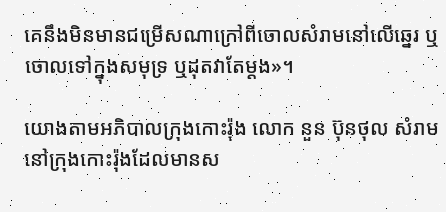គេនឹងមិនមានជម្រើសណាក្រៅពីចោលសំរាមនៅលើឆ្នេរ ឬចោលទៅក្នុងសមុទ្រ ឬដុតវាតែម្តង»។

យោងតាមអភិបាលក្រុងកោះរ៉ុង លោក នួន ប៊ុនថុល សំរាមនៅក្រុងកោះរ៉ុងដែលមានស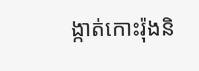ង្កាត់កោះរ៉ុងនិ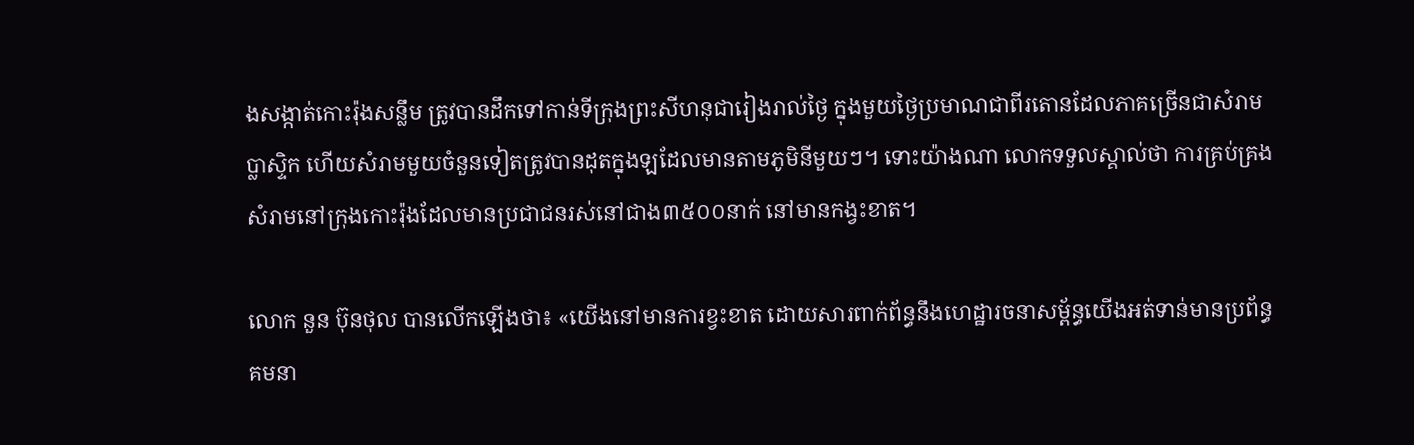ងសង្កាត់កោះរ៉ុងសន្លឹម ត្រូវបានដឹកទៅកាន់ទីក្រុងព្រះសីហនុជារៀងរាល់ថ្ងៃ ក្នុងមួយថ្ងៃប្រមាណជាពីរតោនដែលភាគច្រើនជាសំរាមប្លាស្ទិក ហើយសំរាមមួយចំនួនទៀតត្រូវបានដុតក្នុងឡដែលមានតាមភូមិនីមួយៗ។ ទោះយ៉ាងណា លោកទទួលស្គាល់ថា ការគ្រប់គ្រងសំរាមនៅក្រុងកោះរ៉ុងដែលមានប្រជាជនរស់នៅជាង៣៥០០នាក់ នៅមានកង្វះខាត។

លោក នួន ប៊ុនថុល បានលើកឡើងថា៖ «យើងនៅមានការខ្វះខាត ដោយសារពាក់ព័ន្ធនឹងហេដ្ឋារចនាសម្ព័ន្ធយើងអត់ទាន់មានប្រព័ន្ធគមនា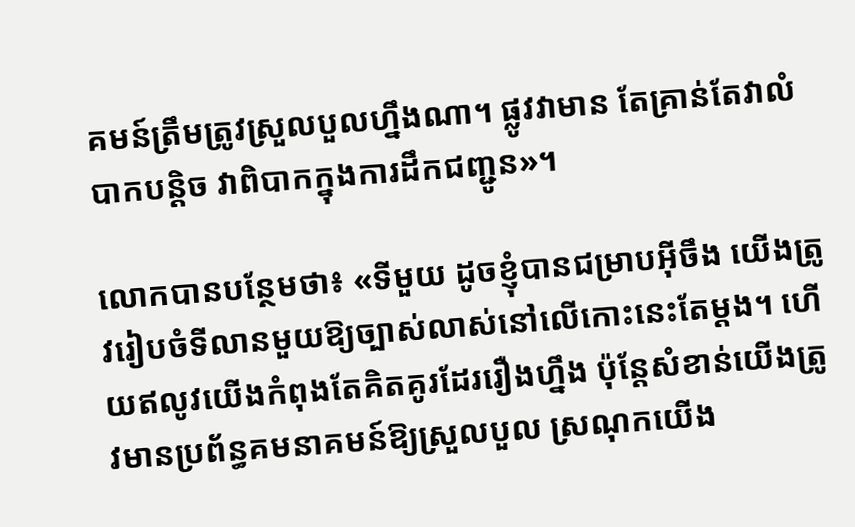គមន៍ត្រឹមត្រូវស្រួលបួលហ្នឹងណា។ ផ្លូវវាមាន តែគ្រាន់តែវាលំបាកបន្តិច វាពិបាកក្នុងការដឹកជញ្ជូន»។

លោកបានបន្ថែមថា៖ «ទីមួយ ដូចខ្ញុំបានជម្រាបអ៊ីចឹង យើងត្រូវរៀបចំទីលានមួយឱ្យច្បាស់លាស់នៅលើកោះនេះតែម្តង។ ហើយឥលូវយើងកំពុងតែគិតគូរដែររឿងហ្នឹង ប៉ុន្តែសំខាន់យើងត្រូវមានប្រព័ន្ធគមនាគមន៍ឱ្យស្រួលបួល ស្រណុកយើង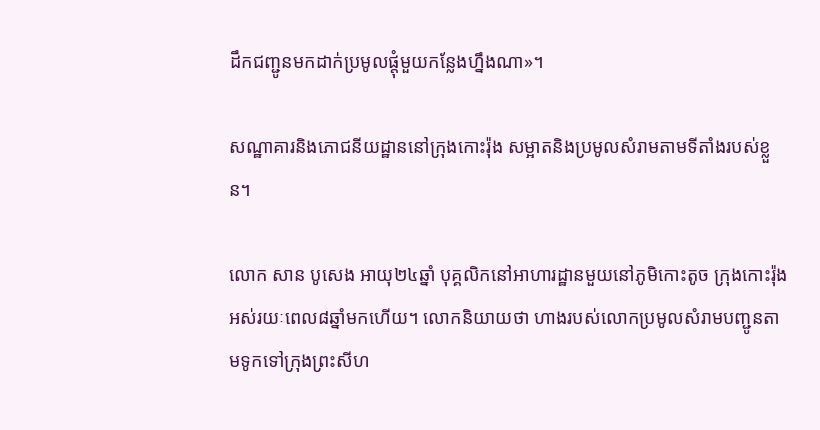ដឹកជញ្ជូនមកដាក់ប្រមូលផ្តុំមួយកន្លែងហ្នឹងណា»។

សណ្ឋាគារនិងភោជនីយដ្ឋាននៅក្រុងកោះរ៉ុង សម្អាតនិងប្រមូលសំរាមតាមទីតាំងរបស់ខ្លួន។

លោក សាន បូសេង អាយុ២៤ឆ្នាំ បុគ្គលិកនៅអាហារដ្ឋានមួយនៅភូមិកោះតូច ក្រុងកោះរ៉ុង អស់រយៈពេល៨ឆ្នាំមកហើយ។ លោកនិយាយថា ហាងរបស់លោកប្រមូលសំរាមបញ្ជូនតាមទូកទៅក្រុងព្រះសីហ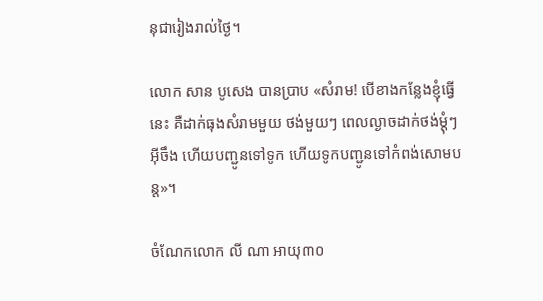នុជារៀងរាល់ថ្ងៃ។

លោក សាន បូសេង បានប្រាប «សំរាម! បើខាងកន្លែងខ្ញុំធ្វើនេះ គឺដាក់ធុងសំរាមមួយ ថង់មួយៗ ពេលល្ងាចដាក់ថង់ម្តុំៗអ៊ីចឹង ហើយបញ្ជូនទៅទូក ហើយទូកបញ្ជូនទៅកំពង់សោមបន្ត»។

ចំណែកលោក លី ណា អាយុ៣០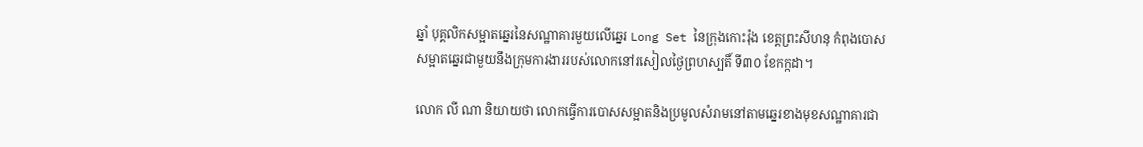ឆ្នាំ បុគ្គលិកសម្អាតឆ្នេរនៃសណ្ឋាគារមួយលើឆ្នេរ Long Set នៃក្រុងកោះរ៉ុង ខេត្តព្រះសីហនុ កំពុងបោសសម្អាតឆ្នេរជាមួយនឹងក្រុមការងាររបស់លោកនៅរសៀលថ្ងៃព្រហស្បតិ៍ ទី៣០ ខែកក្កដា។

លោក លី ណា និយាយថា លោកធ្វើការបោសសម្អាតនិងប្រមូលសំរាមនៅតាមឆ្នេរខាងមុខសណ្ឋាគារជា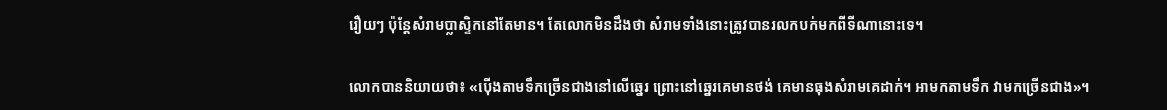រឿយៗ ប៉ុន្តែសំរាមប្លាស្ទិកនៅតែមាន។ តែលោកមិនដឹងថា សំរាមទាំងនោះត្រូវបានរលកបក់មកពីទីណានោះទេ។

លោកបាននិយាយថា៖ «ប៉ើងតាមទឹកច្រើនជាងនៅលើឆ្នេរ ព្រោះនៅឆ្នេរគេមានថង់ គេមានធុងសំរាមគេដាក់។ អាមកតាមទឹក វាមកច្រើនជាង»។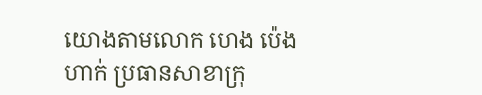យោងតាមលោក ហេង ប៉េងហាក់ ប្រធានសាខាក្រុ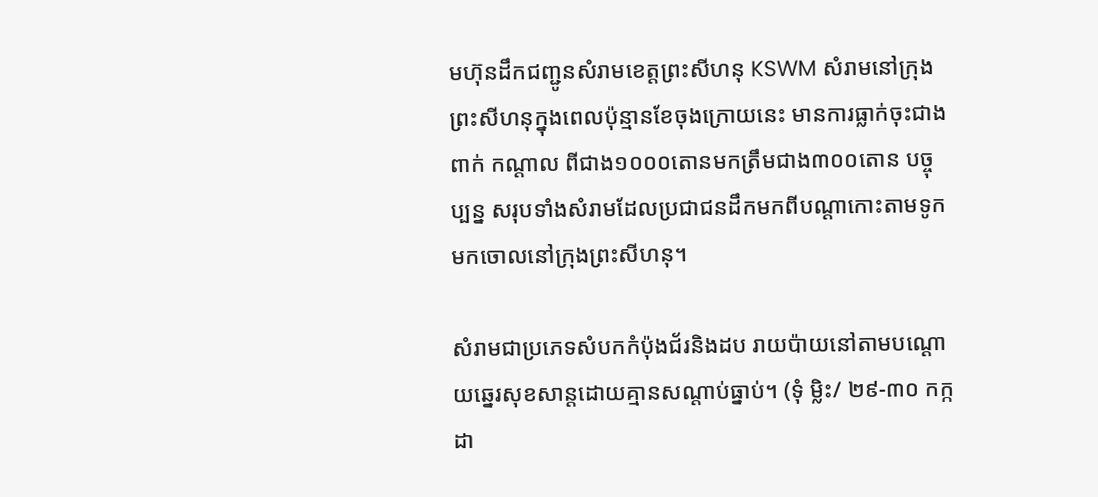មហ៊ុនដឹកជញ្ជូនសំរាមខេត្តព្រះសីហនុ KSWM សំរាមនៅក្រុងព្រះសីហនុក្នុងពេលប៉ុន្មានខែចុងក្រោយនេះ មានការធ្លាក់ចុះជាងពាក់ កណ្តាល ពីជាង១០០០តោនមកត្រឹមជាង៣០០តោន បច្ចុប្បន្ន សរុបទាំងសំរាមដែលប្រជាជនដឹកមកពីបណ្តាកោះតាមទូកមកចោលនៅក្រុងព្រះសីហនុ។

សំរាមជាប្រភេទសំបកកំប៉ុងជ័រនិងដប រាយប៉ាយនៅតាមបណ្ដោយឆ្នេរសុខសាន្តដោយគ្មានសណ្ដាប់ធ្នាប់។ (ទុំ ម្លិះ/ ២៩-៣០ កក្កដា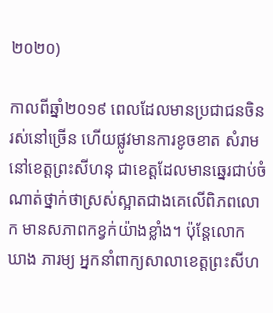២០២០)

កាលពីឆ្នាំ២០១៩ ពេលដែលមានប្រជាជនចិនរស់នៅច្រើន ហើយផ្លូវមានការខូចខាត សំរាមនៅខេត្តព្រះសីហនុ ជាខេត្តដែលមានឆ្នេរជាប់ចំណាត់ថ្នាក់ថាស្រស់ស្អាតជាងគេលើពិភពលោក មានសភាពកខ្វក់យ៉ាងខ្លាំង។ ប៉ុន្តែលោក ឃាង ភារម្យ អ្នកនាំពាក្យសាលាខេត្តព្រះសីហ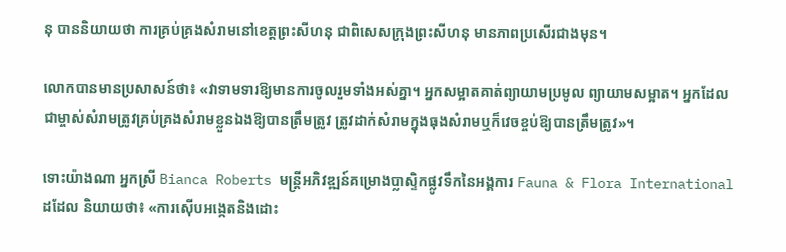នុ បាននិយាយថា ការគ្រប់គ្រងសំរាមនៅខេត្តព្រះសីហនុ ជាពិសេសក្រុងព្រះសីហនុ មានភាពប្រសើរជាងមុន។

លោកបានមានប្រសាសន៍ថា៖ «វាទាមទារឱ្យមានការចូលរួមទាំងអស់គ្នា។ អ្នកសម្អាតគាត់ព្យាយាមប្រមូល ព្យាយាមសម្អាត។ អ្នកដែលជាម្ចាស់សំរាមត្រូវគ្រប់គ្រងសំរាមខ្លួនឯងឱ្យបានត្រឹមត្រូវ ត្រូវដាក់សំរាមក្នុងធុងសំរាមឬក៏វេចខ្ចប់ឱ្យបានត្រឹមត្រូវ»។

ទោះយ៉ាងណា អ្នកស្រី Bianca Roberts មន្ត្រីអភិវឌ្ឍន៍គម្រោងប្លាស្ទិកផ្លូវទឹកនៃអង្គការ Fauna & Flora International ដដែល និយាយថា៖ «ការស៊ើបអង្កេតនិងដោះ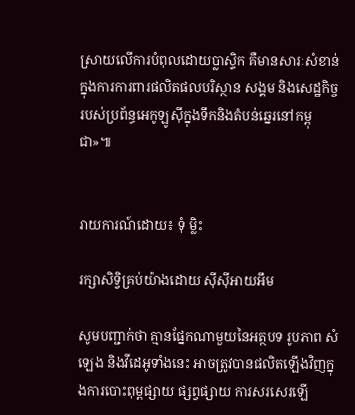ស្រាយលើការបំពុលដោយប្លាស្ទិក គឺមានសារៈសំខាន់ក្នុងការការពារផលិតផលបរិស្ថាន សង្គម និងសេដ្ឋកិច្ចរបស់ប្រព័ន្ធអេកូឡូស៊ីក្នុងទឹកនិងតំបន់ឆ្នេរនៅកម្ពុជា»៕


រាយការណ៍ដោយ៖ ទុំ ម្លិះ

រក្សាសិទ្វិគ្រប់យ៉ាងដោយ ស៊ីស៊ីអាយអឹម

សូមបញ្ជាក់ថា គ្មានផ្នែកណាមួយនៃអត្ថបទ រូបភាព សំឡេង និងវីដេអូទាំងនេះ អាចត្រូវបានផលិតឡើងវិញក្នុងការបោះពុម្ពផ្សាយ ផ្សព្វផ្សាយ ការសរសេរឡើ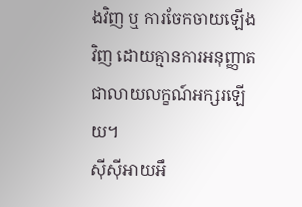ងវិញ ឬ ការចែកចាយឡើងវិញ ដោយគ្មានការអនុញ្ញាតជាលាយលក្ខណ៍អក្សរឡើយ។
ស៊ីស៊ីអាយអឹ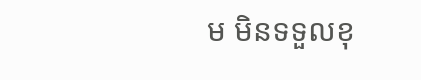ម មិនទទួលខុ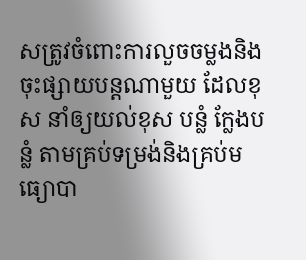សត្រូវចំពោះការលួចចម្លងនិងចុះផ្សាយបន្តណាមួយ ដែលខុស នាំឲ្យយល់ខុស បន្លំ ក្លែងបន្លំ តាមគ្រប់ទម្រង់និងគ្រប់មធ្យោបា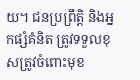យ។ ជនប្រព្រឹត្តិ និងអ្នកផ្សំគំនិត ត្រូវទទួលខុសត្រូវចំពោះមុខ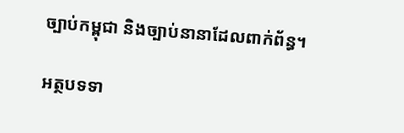ច្បាប់កម្ពុជា និងច្បាប់នានាដែលពាក់ព័ន្ធ។

អត្ថបទទា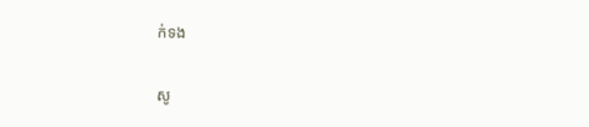ក់ទង

សូ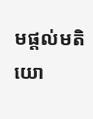មផ្ដល់មតិយោ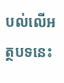បល់លើអត្ថបទនេះ